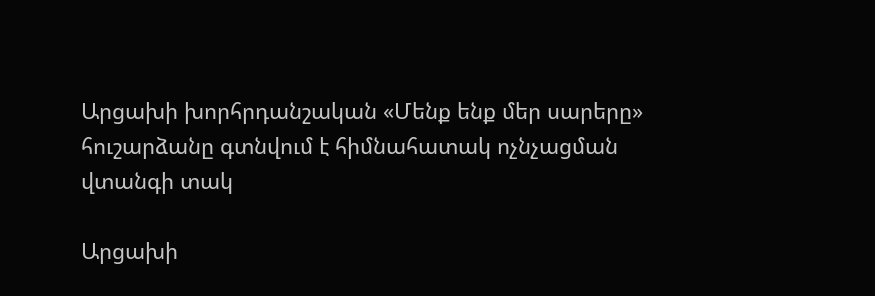Արցախի խորհրդանշական «Մենք ենք մեր սարերը» հուշարձանը գտնվում է հիմնահատակ ոչնչացման վտանգի տակ

Արցախի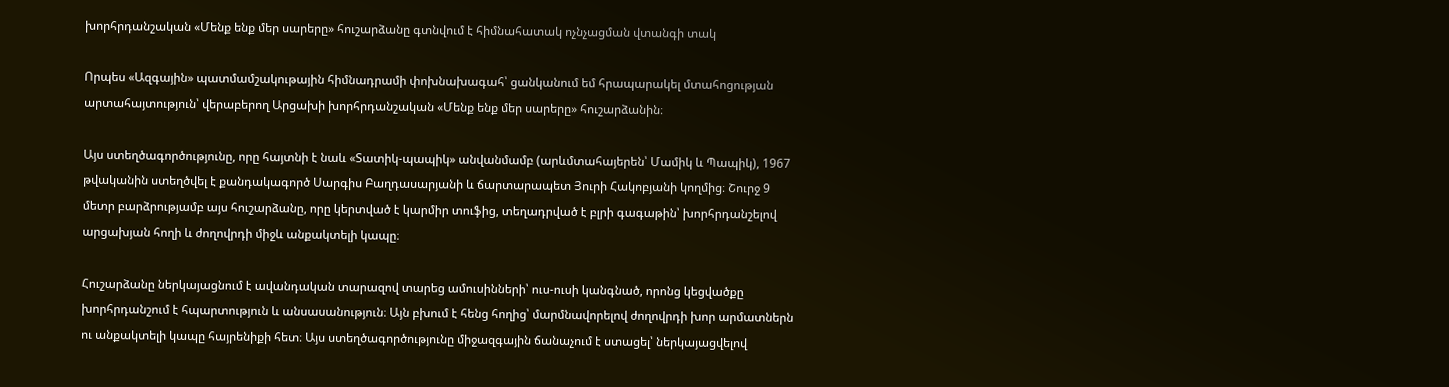խորհրդանշական «Մենք ենք մեր սարերը» հուշարձանը գտնվում է հիմնահատակ ոչնչացման վտանգի տակ

Որպես «Ազգային» պատմամշակութային հիմնադրամի փոխնախագահ՝ ցանկանում եմ հրապարակել մտահոցության արտահայտություն՝ վերաբերող Արցախի խորհրդանշական «Մենք ենք մեր սարերը» հուշարձանին։

Այս ստեղծագործությունը, որը հայտնի է նաև «Տատիկ-պապիկ» անվանմամբ (արևմտահայերեն՝ Մամիկ և Պապիկ), 1967 թվականին ստեղծվել է քանդակագործ Սարգիս Բաղդասարյանի և ճարտարապետ Յուրի Հակոբյանի կողմից։ Շուրջ 9 մետր բարձրությամբ այս հուշարձանը, որը կերտված է կարմիր տուֆից, տեղադրված է բլրի գագաթին՝ խորհրդանշելով արցախյան հողի և ժողովրդի միջև անքակտելի կապը։

Հուշարձանը ներկայացնում է ավանդական տարազով տարեց ամուսինների՝ ուս-ուսի կանգնած, որոնց կեցվածքը խորհրդանշում է հպարտություն և անսասանություն։ Այն բխում է հենց հողից՝ մարմնավորելով ժողովրդի խոր արմատներն ու անքակտելի կապը հայրենիքի հետ։ Այս ստեղծագործությունը միջազգային ճանաչում է ստացել՝ ներկայացվելով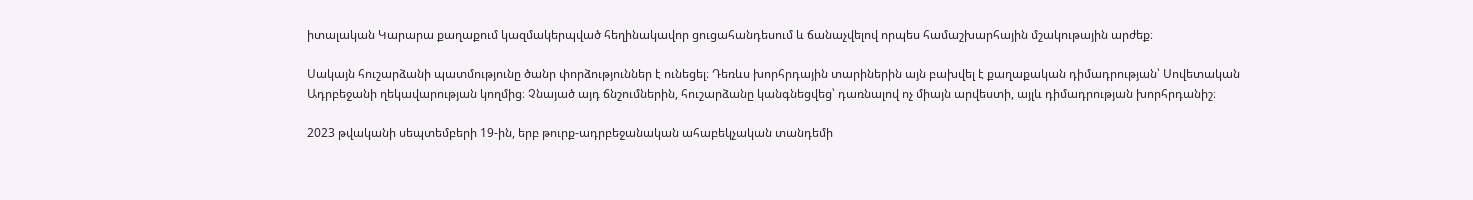իտալական Կարարա քաղաքում կազմակերպված հեղինակավոր ցուցահանդեսում և ճանաչվելով որպես համաշխարհային մշակութային արժեք։

Սակայն հուշարձանի պատմությունը ծանր փորձություններ է ունեցել։ Դեռևս խորհրդային տարիներին այն բախվել է քաղաքական դիմադրության՝ Սովետական Ադրբեջանի ղեկավարության կողմից։ Չնայած այդ ճնշումներին, հուշարձանը կանգնեցվեց՝ դառնալով ոչ միայն արվեստի, այլև դիմադրության խորհրդանիշ։

2023 թվականի սեպտեմբերի 19-ին, երբ թուրք-ադրբեջանական ահաբեկչական տանդեմի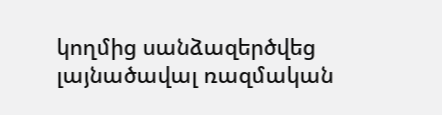կողմից սանձազերծվեց լայնածավալ ռազմական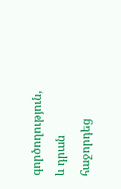գործողություն, և դրան հաջորդեց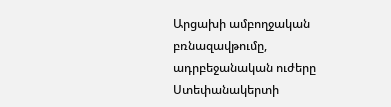Արցախի ամբողջական բռնազավթումը, ադրբեջանական ուժերը Ստեփանակերտի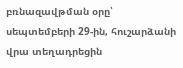բռնազավթման օրը՝ սեպտեմբերի 29-ին, հուշարձանի վրա տեղադրեցին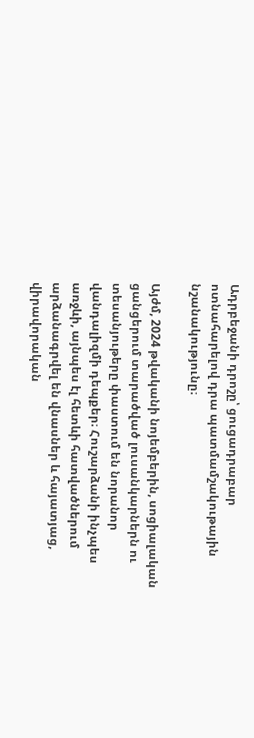Ադրբեջանի դրոշը՝ ցուցադրաբար ոտնահարելով դրա պատմամշակութային նշանակությունը։

Այժմ, 2024 թվականի նոյեմբերին, սոցիալական ցանցերում տարածված լուսանկարներն ու տեսանյութերը փաստում են նորանոր վանդալիզմի դեպքեր։ Հուշարձանի ինչպես առջևի, այնպես էլ հետևի հատվածներում արձանագրվել են վնասներ և հայատյաց, վիրավորական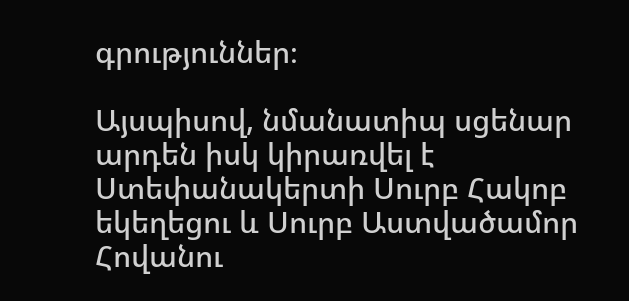գրություններ։

Այսպիսով, նմանատիպ սցենար արդեն իսկ կիրառվել է Ստեփանակերտի Սուրբ Հակոբ եկեղեցու և Սուրբ Աստվածամոր Հովանու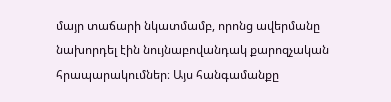մայր տաճարի նկատմամբ, որոնց ավերմանը նախորդել էին նույնաբովանդակ քարոզչական հրապարակումներ։ Այս հանգամանքը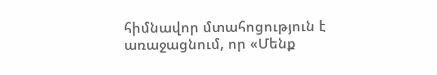հիմնավոր մտահոցություն է առաջացնում, որ «Մենք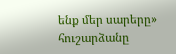ենք մեր սարերը» հուշարձանը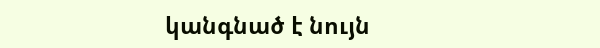կանգնած է նույն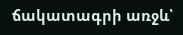ճակատագրի առջև՝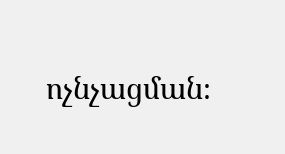ոչնչացման։